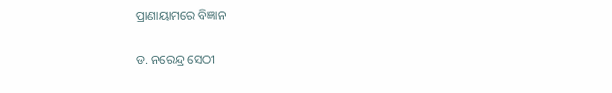ପ୍ରାଣାୟାମରେ ବିଜ୍ଞାନ

ଡ. ନରେନ୍ଦ୍ର ସେଠୀ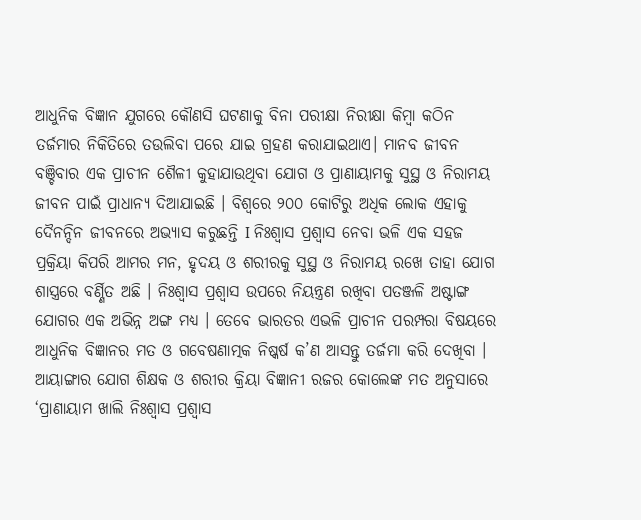ଆଧୁନିକ ବିଜ୍ଞାନ ଯୁଗରେ କୌଣସି ଘଟଣାକୁ ବିନା ପରୀକ୍ଷା ନିରୀକ୍ଷା କିମ୍ବା କଠିନ ତର୍ଜମାର ନିକିତିରେ ତଉଲିବା ପରେ ଯାଇ ଗ୍ରହଣ କରାଯାଇଥାଏ। ମାନବ ଜୀବନ ବଞ୍ଚିବାର ଏକ ପ୍ରାଚୀନ ଶୈଳୀ କୁହାଯାଉଥିବା ଯୋଗ ଓ ପ୍ରାଣାୟାମକୁ ସୁସ୍ଥ ଓ ନିରାମୟ ଜୀବନ ପାଇଁ ପ୍ରାଧାନ୍ୟ ଦିଆଯାଇଛି । ବିଶ୍ୱରେ ୨୦୦ କୋଟିରୁ ଅଧିକ ଲୋକ ଏହାକୁ ଦୈନନ୍ଦିନ ଜୀବନରେ ଅଭ୍ୟାସ କରୁଛନ୍ତି I ନିଃଶ୍ୱାସ ପ୍ରଶ୍ୱାସ ନେବା ଭଳି ଏକ ସହଜ ପ୍ରକ୍ରିୟା କିପରି ଆମର ମନ, ହୃଦୟ ଓ ଶରୀରକୁ ସୁସ୍ଥ ଓ ନିରାମୟ ରଖେ ତାହା ଯୋଗ ଶାସ୍ତ୍ରରେ ବର୍ଣ୍ଣିତ ଅଛି । ନିଃଶ୍ୱାସ ପ୍ରଶ୍ୱାସ ଉପରେ ନିୟନ୍ତ୍ରଣ ରଖିବା ପତଞ୍ଜଳି ଅଷ୍ଟାଙ୍ଗ ଯୋଗର ଏକ ଅଭିନ୍ନ ଅଙ୍ଗ ମଧ୍ୟ । ତେବେ ଭାରତର ଏଭଳି ପ୍ରାଚୀନ ପରମ୍ପରା ବିଷୟରେ ଆଧୁନିକ ବିଜ୍ଞାନର ମତ ଓ ଗବେଷଣାତ୍ମକ ନିଷ୍କର୍ଷ କ’ଣ ଆସନ୍ତୁ ତର୍ଜମା କରି ଦେଖିବା ।
ଆୟାଙ୍ଗାର ଯୋଗ ଶିକ୍ଷକ ଓ ଶରୀର କ୍ରିୟା ବିଜ୍ଞାନୀ ରଜର କୋଲେଙ୍କ ମତ ଅନୁସାରେ ‘ପ୍ରାଣାୟାମ ଖାଲି ନିଃଶ୍ୱାସ ପ୍ରଶ୍ୱାସ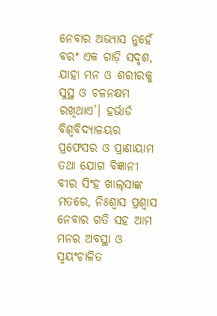ନେବାର ଅଭ୍ୟାସ ନୁହେଁ ବରଂ ଏକ ଗାଡ଼ି ସଦୃଶ, ଯାହା ମନ ଓ ଶରୀରକୁ ସୁସ୍ଥ ଓ ଚଳନକ୍ଷମ ରଖିଥାଏ’। ହର୍ଭାର୍ଡ ବିଶ୍ୱବିଦ୍ୟାଳୟର ପ୍ରଫେସର ଓ ପ୍ରାଣାୟାମ ତଥା ଯୋଗ ବିଜ୍ଞାନୀ ବୀର ସିଂହ ଖାଲ୍‌ସାଙ୍କ ମତରେ, ନିଃଶ୍ୱାସ ପ୍ରଶ୍ୱାସ ନେବାର ଗତି ସହ ଆମ ମନର ଅବସ୍ଥା ଓ ସ୍ବୟଂଚାଳିତ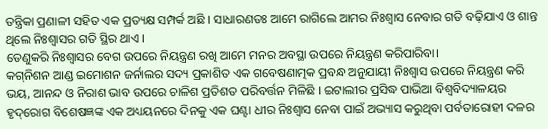ତନ୍ତ୍ରିକା ପ୍ରଣାଳୀ ସହିତ ଏକ ପ୍ରତ୍ୟକ୍ଷ ସମ୍ପର୍କ ଅଛି । ସାଧାରଣତଃ ଆମେ ରାଗିଲେ ଆମର ନିଃଶ୍ୱାସ ନେବାର ଗତି ବଢ଼ିଯାଏ ଓ ଶାନ୍ତ ଥିଲେ ନିଃଶ୍ୱାସର ଗତି ସ୍ଥିର ଥାଏ ।
ତେଣୁକରି ନିଃଶ୍ୱାସର ବେଗ ଉପରେ ନିୟନ୍ତ୍ରଣ ରଖି ଆମେ ମନର ଅବସ୍ଥା ଉପରେ ନିୟନ୍ତ୍ରଣ କରିପାରିବା।
କଗ୍‌ନିଶନ ଆଣ୍ଡ ଇମୋଶନ ଜର୍ନାଲର ସଦ୍ୟ ପ୍ରକାଶିତ ଏକ ଗବେଷଣାତ୍ମକ ପ୍ରବନ୍ଧ ଅନୁଯାୟୀ ନିଃଶ୍ୱାସ ଉପରେ ନିୟନ୍ତ୍ରଣ କରି ଭୟ, ଆନନ୍ଦ ଓ ନିରାଶ ଭାବ ଉପରେ ଚାଳିଶ ପ୍ରତିଶତ ପରିବର୍ତ୍ତନ ମିଳିଛି । ଇଟାଲୀର ପ୍ରସିଦ୍ଧ ପାଭିଆ ବିଶ୍ୱବିଦ୍ୟାଳୟର ହୃଦ୍‌ରୋଗ ବିଶେଷଜ୍ଞଙ୍କ ଏକ ଅଧ୍ୟୟନରେ ଦିନକୁ ଏକ ଘଣ୍ଟା ଧୀର ନିଃଶ୍ୱାସ ନେବା ପାଇଁ ଅଭ୍ୟାସ କରୁଥିବା ପର୍ବତାରୋହୀ ଦଳର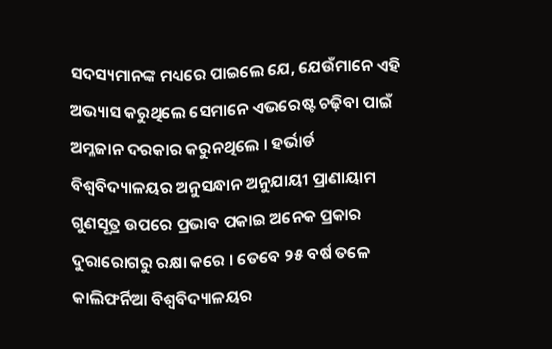ସଦସ୍ୟମାନଙ୍କ ମଧ୍ୟରେ ପାଇଲେ ଯେ, ଯେଉଁମାନେ ଏହି ଅଭ୍ୟାସ କରୁଥିଲେ ସେମାନେ ଏଭରେଷ୍ଟ ଚଢ଼ିବା ପାଇଁ ଅମ୍ଳଜାନ ଦରକାର କରୁନଥିଲେ । ହର୍ଭାର୍ଡ ବିଶ୍ୱବିଦ୍ୟାଳୟର ଅନୁସନ୍ଧାନ ଅନୁଯାୟୀ ପ୍ରାଣାୟାମ ଗୁଣସୂତ୍ର ଉପରେ ପ୍ରଭାବ ପକାଇ ଅନେକ ପ୍ରକାର ଦୁରାରୋଗରୁ ରକ୍ଷା କରେ । ତେବେ ୨୫ ବର୍ଷ ତଳେ କାଲିଫର୍ନିଆ ବିଶ୍ୱବିଦ୍ୟାଳୟର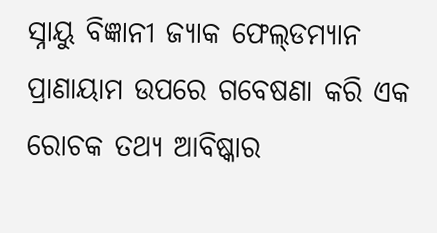ସ୍ନାୟୁ ବିଜ୍ଞାନୀ ଜ୍ୟାକ ଫେଲ୍‌ଡମ୍ୟାନ ପ୍ରାଣାୟାମ ଉପରେ ଗବେଷଣା କରି ଏକ ରୋଚକ ତଥ୍ୟ ଆବିଷ୍କାର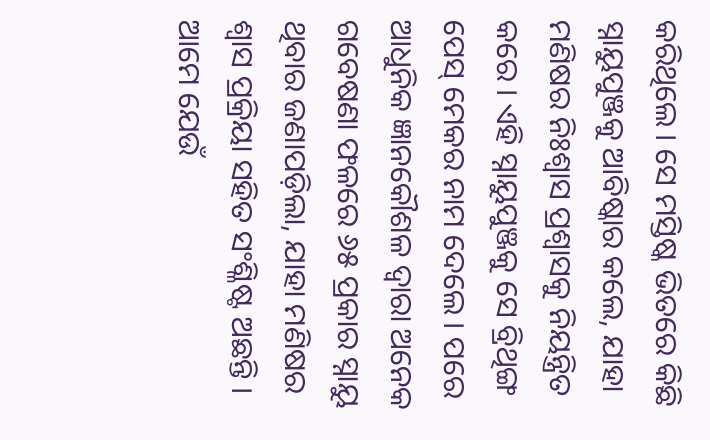କରିଥିଲେ । ସେ ମସ୍ତିଷ୍କ ଭିତରେ କିଛି ସ୍ନାୟୁପୁଞ୍ଜକୁ ଆବିଷ୍କାର କଲେ, ଯାହା ମଣିଷର ନିଃଶ୍ୱାସ ପ୍ରଶ୍ୱାସକୁ ନିୟନ୍ତ୍ରିତ କରେ । ଏହି ସ୍ନାୟୁପୁଞ୍ଜକୁ ସେ ବ୍ରିଥିଙ୍ଗ ପେସ୍‌ ମେକର ନାମ ଦେଲେ । ପରେ ଆଧୁନିକ ଜ୍ଞାନକୌଶଳ ଦ୍ୱାରା ଅନେକ ଗବେଷଣା ଫଳରେ ୬୫ ପ୍ରକାର ସ୍ନାୟୁ ଥିବାର ଜଣାପଡ଼ିଲା, ଯାହା ମଣିଷର ଶ୍ୱାସ ପ୍ରକ୍ରିୟା ସହିତ ସଂଶ୍ଳିଷ୍ଟ ଅଛନ୍ତି । ଆମେ ଯେଉଁ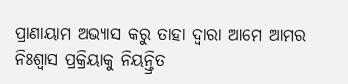ପ୍ରାଣାୟାମ ଅଭ୍ୟାସ କରୁ ତାହା ଦ୍ୱାରା ଆମେ ଆମର ନିଃଶ୍ୱାସ ପ୍ରକ୍ରିୟାକୁ ନିୟନ୍ତ୍ରିତ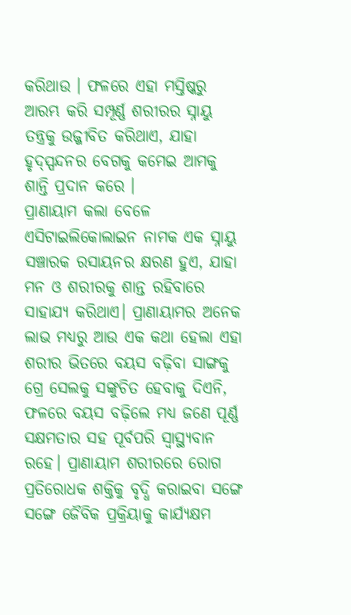କରିଥାଉ । ଫଳରେ ଏହା ମସ୍ତିଷ୍କରୁ ଆରମ୍ଭ କରି ସମ୍ପୂର୍ଣ୍ଣ ଶରୀରର ସ୍ନାୟୁ ତନ୍ତ୍ରକୁ ଉଜ୍ଜୀବିତ କରିଥାଏ, ଯାହା ହୃଦ୍‌ସ୍ପନ୍ଦନର ବେଗକୁ କମେଇ ଆମକୁ ଶାନ୍ତି ପ୍ରଦାନ କରେ ।
ପ୍ରାଣାୟାମ କଲା ବେଳେ ଏସିଟାଇଲିକୋଲାଇନ ନାମକ ଏକ ସ୍ନାୟୁ ସଞ୍ଚାରକ ରସାୟନର କ୍ଷରଣ ହୁଏ, ଯାହା ମନ ଓ ଶରୀରକୁ ଶାନ୍ତ ରହିବାରେ ସାହାଯ୍ୟ କରିଥାଏ। ପ୍ରାଣାୟାମର ଅନେକ ଲାଭ ମଧ୍ୟରୁ ଆଉ ଏକ କଥା ହେଲା ଏହା ଶରୀର ଭିତରେ ବୟସ ବଢ଼ିବା ସାଙ୍ଗକୁ ଗ୍ରେ ସେଲକୁ ସଙ୍କୁଚିତ ହେବାକୁ ଦିଏନି, ଫଳରେ ବୟସ ବଢ଼ିଲେ ମଧ୍ୟ ଜଣେ ପୂର୍ଣ୍ଣ ସକ୍ଷମତାର ସହ ପୂର୍ବପରି ସ୍ବାସ୍ଥ୍ୟବାନ ରହେ। ପ୍ରାଣାୟାମ ଶରୀରରେ ରୋଗ ପ୍ରତିରୋଧକ ଶକ୍ତିକୁ ବୃଦ୍ଧି କରାଇବା ସଙ୍ଗେ ସଙ୍ଗେ ଜୈବିକ ପ୍ରକ୍ରିୟାକୁ କାର୍ଯ୍ୟକ୍ଷମ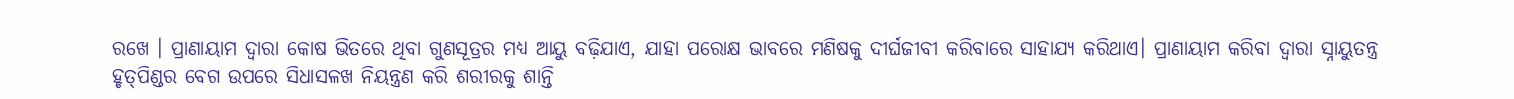ରଖେ । ପ୍ରାଣାୟାମ ଦ୍ୱାରା କୋଷ ଭିତରେ ଥିବା ଗୁଣସୂତ୍ରର ମଧ୍ୟ ଆୟୁ ବଢ଼ିଯାଏ, ଯାହା ପରୋକ୍ଷ ଭାବରେ ମଣିଷକୁ ଦୀର୍ଘଜୀବୀ କରିବାରେ ସାହାଯ୍ୟ କରିଥାଏ। ପ୍ରାଣାୟାମ କରିବା ଦ୍ୱାରା ସ୍ନାୟୁତନ୍ତ୍ର ହୃତ୍‌ପିଣ୍ଡର ବେଗ ଉପରେ ସିଧାସଳଖ ନିୟନ୍ତ୍ରଣ କରି ଶରୀରକୁ ଶାନ୍ତି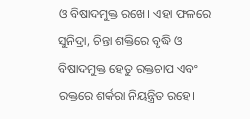ଓ ବିଷାଦମୁକ୍ତ ରଖେ। ଏହା ଫଳରେ ସୁନିଦ୍ରା, ଚିନ୍ତା ଶକ୍ତିରେ ବୃଦ୍ଧି ଓ ବିଷାଦମୁକ୍ତ ହେତୁ ରକ୍ତଚାପ ଏବଂ ରକ୍ତରେ ଶର୍କରା ନିୟନ୍ତ୍ରିତ ରହେ।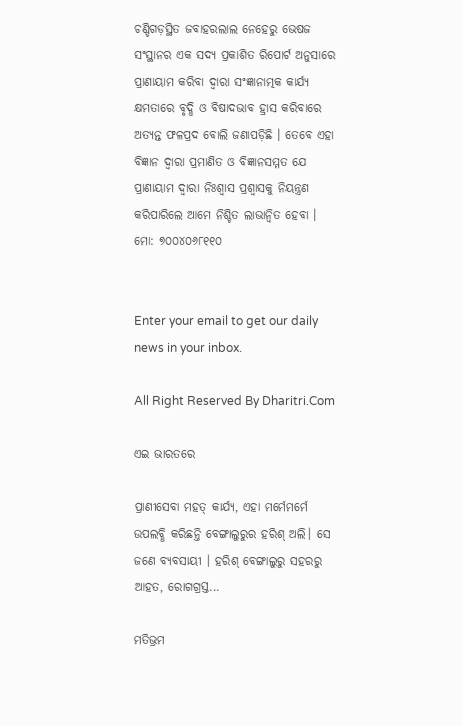ଚଣ୍ଡିଗଡ଼ସ୍ଥିତ ଜବାହରଲାଲ ନେହେରୁ ଭେଷଜ ସଂସ୍ଥାନର ଏକ ସଦ୍ୟ ପ୍ରକାଶିତ ରିପୋର୍ଟ ଅନୁସାରେ ପ୍ରାଣାୟାମ କରିବା ଦ୍ୱାରା ସଂଜ୍ଞାନାତ୍ମକ କାର୍ଯ୍ୟ କ୍ଷମତାରେ ବୃଦ୍ଧି ଓ ବିଷାଦଭାବ ହ୍ରାସ କରିବାରେ ଅତ୍ୟନ୍ତ ଫଳପ୍ରଦ ବୋଲି ଜଣାପଡ଼ିଛି । ତେବେ ଏହା ବିଜ୍ଞାନ ଦ୍ୱାରା ପ୍ରମାଣିତ ଓ ବିଜ୍ଞାନସମ୍ମତ ଯେ ପ୍ରାଣାୟାମ ଦ୍ୱାରା ନିଃଶ୍ୱାସ ପ୍ରଶ୍ୱାସକୁ ନିୟନ୍ତ୍ରଣ କରିପାରିଲେ ଆମେ ନିଶ୍ଚିତ ଲାଭାନ୍ବିତ ହେବା ।
ମୋ: ୭୦୦୪୦୬୮୧୧୦


Enter your email to get our daily news in your inbox.

All Right Reserved By Dharitri.Com

ଏଇ ଭାରତରେ

ପ୍ରାଣୀସେବା ମହତ୍‌ କାର୍ଯ୍ୟ, ଏହା ମର୍ମେମର୍ମେ ଉପଲବ୍ଧି କରିଛନ୍ତି ବେଙ୍ଗାଲୁରୁର ହରିଶ୍‌ ଅଲି। ସେ ଜଣେ ବ୍ୟବସାୟୀ । ହରିଶ୍‌ ବେଙ୍ଗାଲୁରୁ ସହରରୁ ଆହତ, ରୋଗଗ୍ରସ୍ତ...

ମତିଭ୍ରମ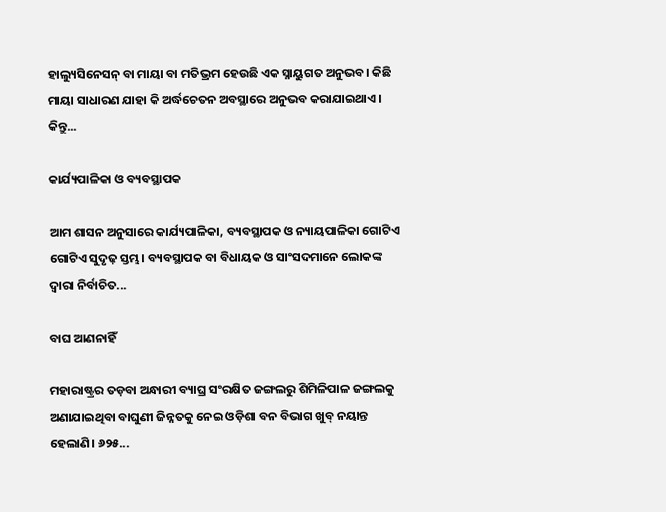ହାଲ୍ୟୁସିନେସନ୍‌ ବା ମାୟା ବା ମତିଭ୍ରମ ହେଉଛି ଏକ ସ୍ନାୟୁଗତ ଅନୁଭବ। କିଛି ମାୟା ସାଧାରଣ ଯାହା କି ଅର୍ଦ୍ଧଚେତନ ଅବସ୍ଥାରେ ଅନୁଭବ କରାଯାଇଥାଏ। କିନ୍ତୁ...

କାର୍ଯ୍ୟପାଳିକା ଓ ବ୍ୟବସ୍ଥାପକ

ଆମ ଶାସନ ଅନୁସାରେ କାର୍ଯ୍ୟପାଳିକା, ବ୍ୟବସ୍ଥାପକ ଓ ନ୍ୟାୟପାଳିକା ଗୋଟିଏ ଗୋଟିଏ ସୁଦୃଢ଼ ସ୍ତମ୍ଭ। ବ୍ୟବସ୍ଥାପକ ବା ବିଧାୟକ ଓ ସାଂସଦମାନେ ଲୋକଙ୍କ ଦ୍ୱାରା ନିର୍ବାଚିତ...

ବାଘ ଆଣନାହିଁ

ମହାରାଷ୍ଟ୍ରର ତଡ଼ବା ଅନ୍ଧାରୀ ବ୍ୟାଘ୍ର ସଂରକ୍ଷିତ ଜଙ୍ଗଲରୁ ଶିମିଳିପାଳ ଜଙ୍ଗଲକୁ ଅଣାଯାଇଥିବା ବାଘୁଣୀ ଜିନ୍ନତକୁ ନେଇ ଓଡ଼ିଶା ବନ ବିଭାଗ ଖୁବ୍‌ ନୟାନ୍ତ ହେଲାଣି। ୬୨୫...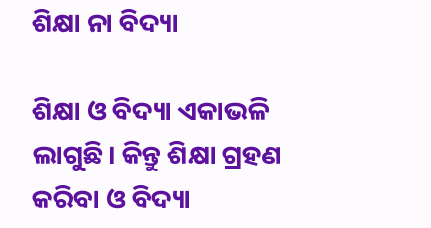ଶିକ୍ଷା ନା ବିଦ୍ୟା

ଶିକ୍ଷା ଓ ବିଦ୍ୟା ଏକାଭଳି ଲାଗୁଛି। କିନ୍ତୁ ଶିକ୍ଷା ଗ୍ରହଣ କରିବା ଓ ବିଦ୍ୟା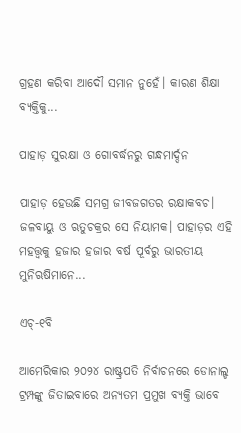ଗ୍ରହଣ କରିବା ଆଦୌ ସମାନ ନୁହେଁ। କାରଣ ଶିକ୍ଷା ବ୍ୟକ୍ତିକୁ...

ପାହାଡ଼ ସୁରକ୍ଷା ଓ ଗୋବର୍ଦ୍ଧନରୁ ଗନ୍ଧମାର୍ଦ୍ଦନ

ପାହାଡ଼ ହେଉଛି ସମଗ୍ର ଜୀବଜଗତର ରକ୍ଷାକବଚ। ଜଳବାୟୁ ଓ ଋତୁଚକ୍ରର ସେ ନିୟାମକ। ପାହାଡ଼ର ଏହି ମହତ୍ତ୍ୱକୁ ହଜାର ହଜାର ବର୍ଷ ପୂର୍ବରୁ ଭାରତୀୟ ମୁନିଋଷିମାନେ...

ଏଚ୍‌-୧ବି

ଆମେରିକାର ୨୦୨୪ ରାଷ୍ଟ୍ରପତି ନିର୍ବାଚନରେ ଡୋନାଲ୍ଡ ଟ୍ରମ୍ପଙ୍କୁ ଜିତାଇବାରେ ଅନ୍ୟତମ ପ୍ରମୁଖ ବ୍ୟକ୍ତି ଭାବେ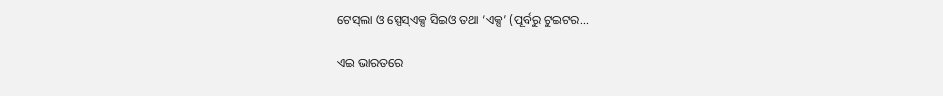ଟେସ୍‌ଲା ଓ ସ୍ପେସ୍‌ଏକ୍ସ ସିଇଓ ତଥା ‘ଏକ୍ସ’ (ପୂର୍ବରୁ ଟୁଇଟର...

ଏଇ ଭାରତରେ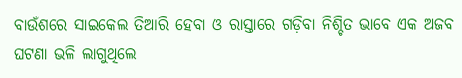ବାଉଁଶରେ ସାଇକେଲ ତିଆରି ହେବା ଓ ରାସ୍ତାରେ ଗଡ଼ିବା ନିଶ୍ଚିତ ଭାବେ ଏକ ଅଜବ ଘଟଣା ଭଳି ଲାଗୁଥିଲେ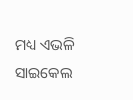ମଧ୍ୟ ଏଭଳି ସାଇକେଲ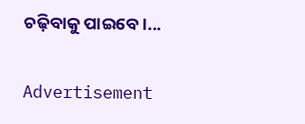ଚଢ଼ିବାକୁ ପାଇବେ।...

Advertisement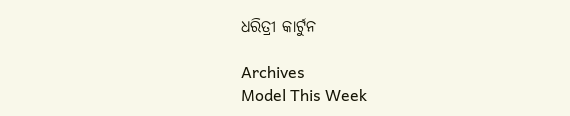ଧରିତ୍ରୀ କାର୍ଟୁନ

Archives
Model This Week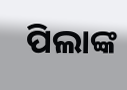ପିଲାଙ୍କ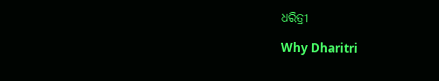ଧରିତ୍ରୀ

Why Dharitri